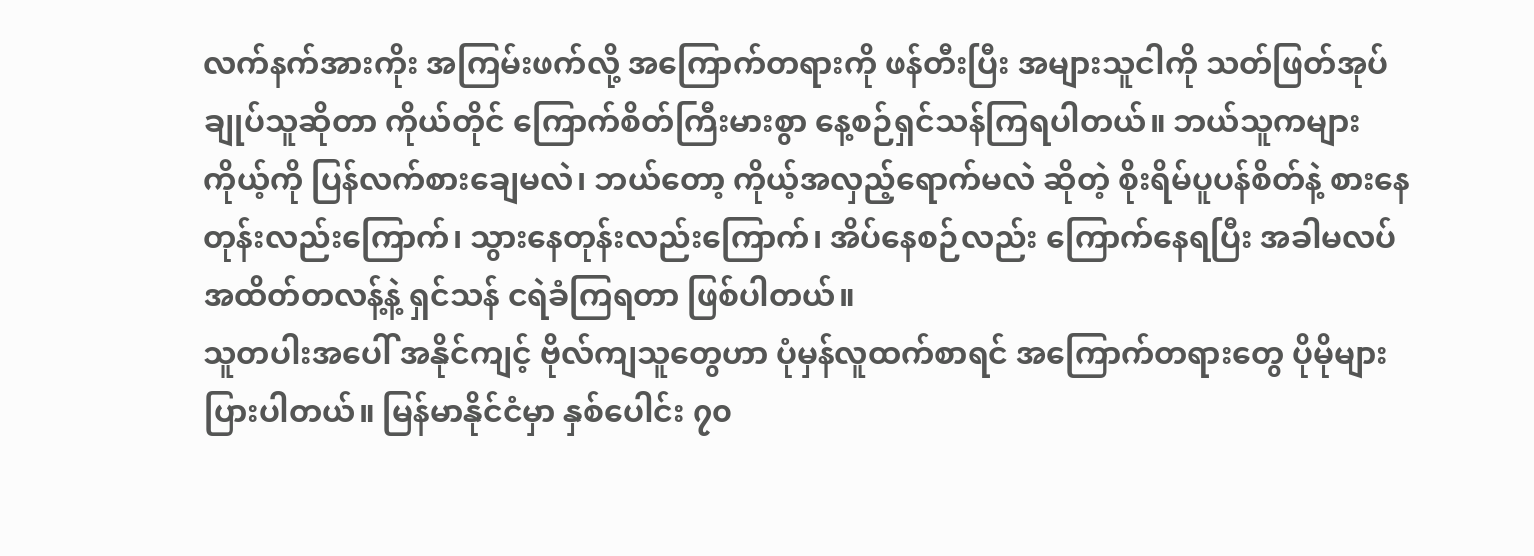လက်နက်အားကိုး အကြမ်းဖက်လို့ အကြောက်တရားကို ဖန်တီးပြီး အများသူငါကို သတ်ဖြတ်အုပ်ချုပ်သူဆိုတာ ကိုယ်တိုင် ကြောက်စိတ်ကြီးမားစွာ နေ့စဉ်ရှင်သန်ကြရပါတယ်။ ဘယ်သူကများ ကိုယ့်ကို ပြန်လက်စားချေမလဲ၊ ဘယ်တော့ ကိုယ့်အလှည့်ရောက်မလဲ ဆိုတဲ့ စိုးရိမ်ပူပန်စိတ်နဲ့ စားနေတုန်းလည်းကြောက်၊ သွားနေတုန်းလည်းကြောက်၊ အိပ်နေစဉ်လည်း ကြောက်နေရပြီး အခါမလပ် အထိတ်တလန့်နဲ့ ရှင်သန် ငရဲခံကြရတာ ဖြစ်ပါတယ်။
သူတပါးအပေါ် အနိုင်ကျင့် ဗိုလ်ကျသူတွေဟာ ပုံမှန်လူထက်စာရင် အကြောက်တရားတွေ ပိုမိုများပြားပါတယ်။ မြန်မာနိုင်ငံမှာ နှစ်ပေါင်း ၇၀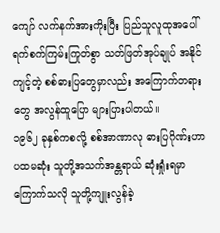ကျော် လက်နက်အားကိုးပြီး ပြည်သူလူထုအပေါ် ရက်စက်ကြမ်းကြုတ်စွာ သတ်ဖြတ်အုပ်ချုပ် အနိုင်ကျင့်တဲ့ စစ်ဓားပြတွေမှာလည်း အကြောက်တရားတွေ အလွန်ထူပြော များပြားပါတယ်။
၁၉၆၂ ခုနှစ်ကစလို့ စစ်အာဏာလု ဓားပြဂိုဏ်းဟာ ပထမဆုံး သူတို့အသက်အန္တရာယ် ဆုံးရှုံးရမှာ ကြောက်သလို သူတို့ကျူးလွန်ခဲ့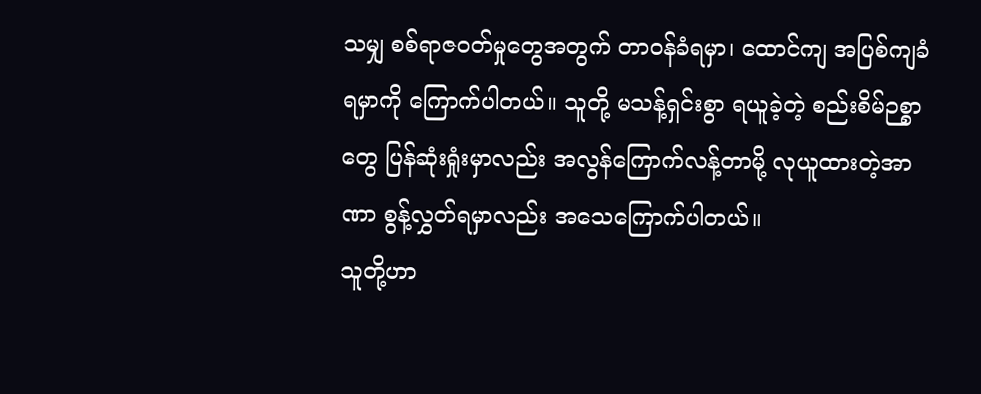သမျှ စစ်ရာဇဝတ်မှုတွေအတွက် တာဝန်ခံရမှာ၊ ထောင်ကျ အပြစ်ကျခံရမှာကို ကြောက်ပါတယ်။ သူတို့ မသန့်ရှင်းစွာ ရယူခဲ့တဲ့ စည်းစိမ်ဉစ္စာတွေ ပြန်ဆုံးရှုံးမှာလည်း အလွန်ကြောက်လန့်တာမို့ လုယူထားတဲ့အာဏာ စွန့်လွှတ်ရမှာလည်း အသေကြောက်ပါတယ်။
သူတို့ဟာ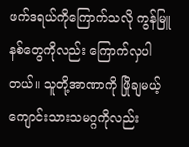ဖက်ဒရယ်ကိုကြောက်သလို ကွန်မြူနစ်တွေကိုလည်း ကြောက်လှပါတယ်။ သူတို့အာဏာကို ဖြိုချမယ့် ကျောင်းသားသမဂ္ဂကိုလည်း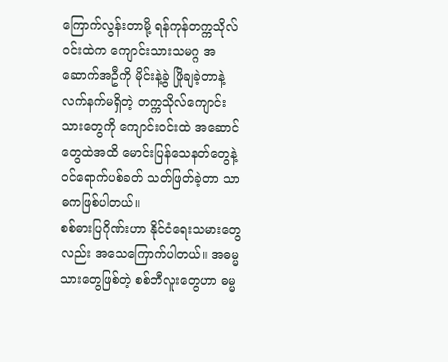ကြောက်လွန်းတာမို့ ရန်ကုန်တက္ကသိုလ်ဝင်းထဲက ကျောင်းသားသမဂ္ဂ အဆောက်အဦကို မိုင်းနဲ့ခွဲ ဖြိုချခဲ့တာနဲ့ လက်နက်မရှိတဲ့ တက္ကသိုလ်ကျောင်းသားတွေကို ကျောင်းဝင်းထဲ အဆောင်တွေထဲအထိ မောင်းပြန်သေနတ်တွေနဲ့ ဝင်ရောက်ပစ်ခတ် သတ်ဖြတ်ခဲ့တာ သာဓကဖြစ်ပါတယ်။
စစ်ဓားပြဂိုဏ်းဟာ နိုင်ငံရေးသမားတွေလည်း အသေကြောက်ပါတယ်။ အဓမ္မသားတွေဖြစ်တဲ့ စစ်ဘီလူးတွေဟာ ဓမ္မ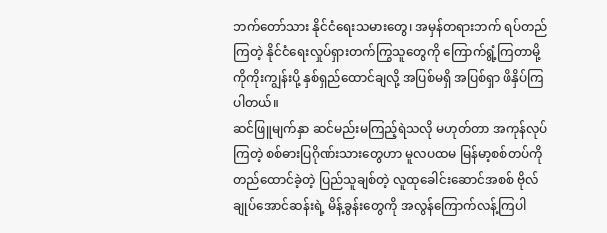ဘက်တော်သား နိုင်ငံရေးသမားတွေ၊ အမှန်တရားဘက် ရပ်တည်ကြတဲ့ နိုင်ငံရေးလှုပ်ရှားတက်ကြွသူတွေကို ကြောက်ရွံ့ကြတာမို့ ကိုကိုးကျွန်းပို့ နှစ်ရှည်ထောင်ချလို့ အပြစ်မရှိ အပြစ်ရှာ ဖိနှိပ်ကြပါတယ်။
ဆင်ဖြူမျက်နှာ ဆင်မည်းမကြည့်ရဲသလို မဟုတ်တာ အကုန်လုပ်ကြတဲ့ စစ်ဓားပြဂိုဏ်းသားတွေဟာ မူလပထမ မြန်မာ့စစ်တပ်ကို တည်ထောင်ခဲ့တဲ့ ပြည်သူချစ်တဲ့ လူထုခေါင်းဆောင်အစစ် ဗိုလ်ချုပ်အောင်ဆန်းရဲ့ မိန့်ခွန်းတွေကို အလွန်ကြောက်လန့်ကြပါ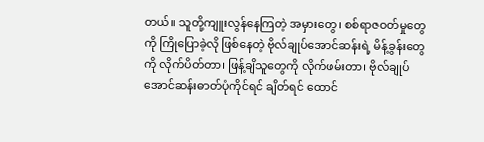တယ်။ သူတို့ကျူးလွန်နေကြတဲ့ အမှားတွေ၊ စစ်ရာဇဝတ်မှုတွေကို ကြိုပြောခဲ့လို ဖြစ်နေတဲ့ ဗိုလ်ချုပ်အောင်ဆန်းရဲ့ မိန့်ခွန်းတွေကို လိုက်ပိတ်တာ၊ ဖြန့်ချိသူတွေကို လိုက်ဖမ်းတာ၊ ဗိုလ်ချုပ်အောင်ဆန်းဓာတ်ပုံကိုင်ရင် ချိတ်ရင် ထောင်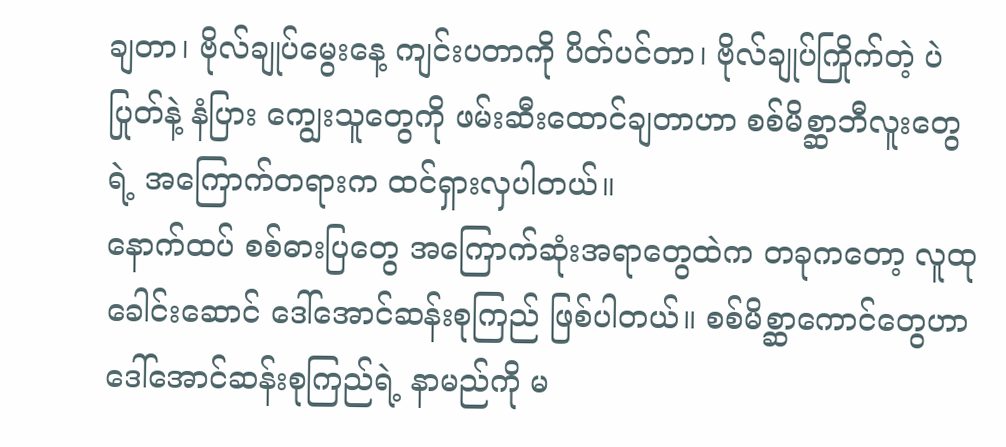ချတာ၊ ဗိုလ်ချုပ်မွေးနေ့ ကျင်းပတာကို ပိတ်ပင်တာ၊ ဗိုလ်ချုပ်ကြိုက်တဲ့ ပဲပြုတ်နဲ့ နံပြား ကျွေးသူတွေကို ဖမ်းဆီးထောင်ချတာဟာ စစ်မိစ္ဆာဘီလူးတွေရဲ့ အကြောက်တရားက ထင်ရှားလှပါတယ်။
နောက်ထပ် စစ်ဓားပြတွေ အကြောက်ဆုံးအရာတွေထဲက တခုကတော့ လူထုခေါင်းဆောင် ဒေါ်အောင်ဆန်းစုကြည် ဖြစ်ပါတယ်။ စစ်မိစ္ဆာကောင်တွေဟာ ဒေါ်အောင်ဆန်းစုကြည်ရဲ့ နာမည်ကို မ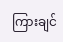ကြားချင်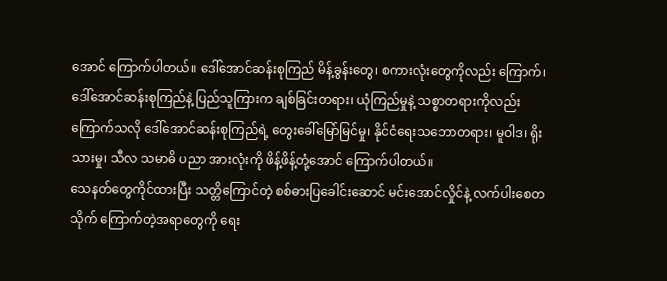အောင် ကြောက်ပါတယ်။ ဒေါ်အောင်ဆန်းစုကြည် မိန့်ခွန်းတွေ၊ စကားလုံးတွေကိုလည်း ကြောက်၊ ဒေါ်အောင်ဆန်းစုကြည်နဲ့ ပြည်သူကြားက ချစ်ခြင်းတရား၊ ယုံကြည်မှုနဲ့ သစ္စာတရားကိုလည်း ကြောက်သလို ဒေါ်အောင်ဆန်းစုကြည်ရဲ့ တွေးခေါ်မြော်မြင်မှု၊ နိုင်ငံရေးသဘောတရား၊ မူဝါဒ၊ ရိုးသားမှု၊ သီလ သမာဓိ ပညာ အားလုံးကို ဖိန့်ဖိန့်တုံ့အောင် ကြောက်ပါတယ်။
သေနတ်တွေကိုင်ထားပြီး သတ္တိကြောင်တဲ့ စစ်ဓားပြခေါင်းဆောင် မင်းအောင်လှိုင်နဲ့ လက်ပါးစေတသိုက် ကြောက်တဲ့အရာတွေကို ရေး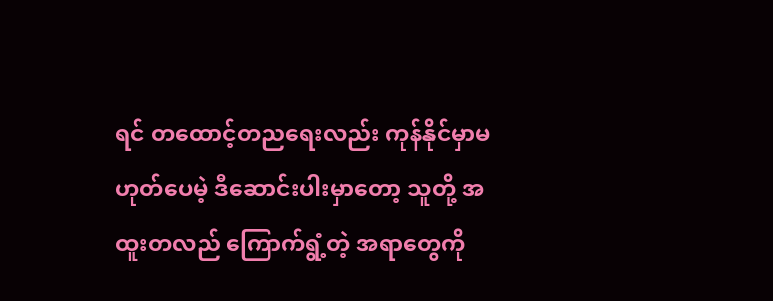ရင် တထောင့်တညရေးလည်း ကုန်နိုင်မှာမဟုတ်ပေမဲ့ ဒီဆောင်းပါးမှာတော့ သူတို့ အထူးတလည် ကြောက်ရွံ့တဲ့ အရာတွေကို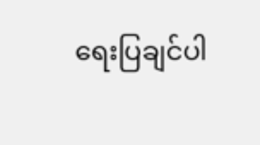ရေးပြချင်ပါ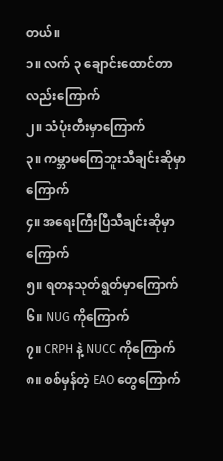တယ်။
၁။ လက် ၃ ချောင်းထောင်တာလည်းကြောက်
၂။ သံပုံးတီးမှာကြောက်
၃။ ကမ္ဘာမကြေဘူးသီချင်းဆိုမှာကြောက်
၄။ အရေးကြီးပြီသီချင်းဆိုမှာကြောက်
၅။ ရတနသုတ်ရွတ်မှာကြောက်
၆။ NUG ကိုကြောက်
၇။ CRPH နဲ့ NUCC ကိုကြောက်
၈။ စစ်မှန်တဲ့ EAO တွေကြောက်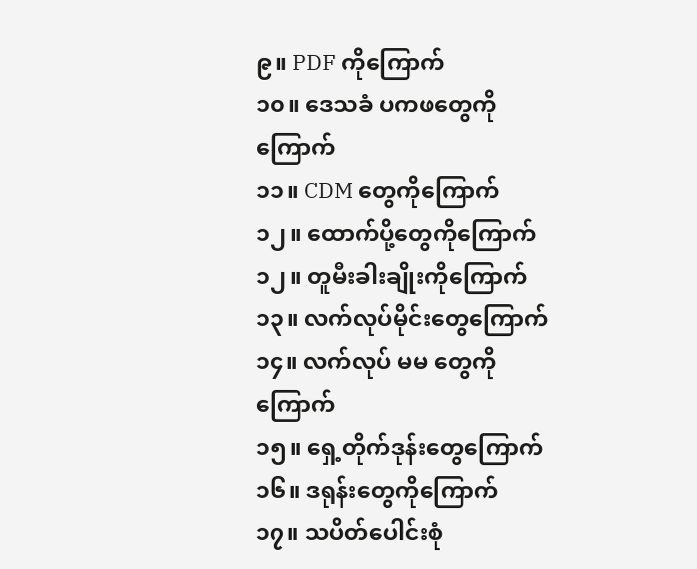၉။ PDF ကိုကြောက်
၁၀။ ဒေသခံ ပကဖတွေကိုကြောက်
၁၁။ CDM တွေကိုကြောက်
၁၂။ ထောက်ပို့တွေကိုကြောက်
၁၂။ တူမီးခါးချိုးကိုကြောက်
၁၃။ လက်လုပ်မိုင်းတွေကြောက်
၁၄။ လက်လုပ် မမ တွေကိုကြောက်
၁၅။ ရှေ့တိုက်ဒုန်းတွေကြောက်
၁၆။ ဒရုန်းတွေကိုကြောက်
၁၇။ သပိတ်ပေါင်းစုံ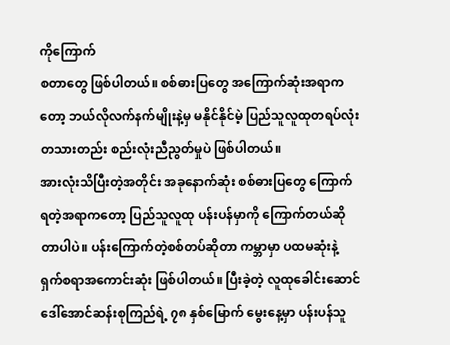ကိုကြောက်
စတာတွေ ဖြစ်ပါတယ်။ စစ်ဓားပြတွေ အကြောက်ဆုံးအရာကတော့ ဘယ်လိုလက်နက်မျိုးနဲ့မှ မနိုင်နိုင်မဲ့ ပြည်သူလူထုတရပ်လုံး တသားတည်း စည်းလုံးညီညွတ်မှုပဲ ဖြစ်ပါတယ်။
အားလုံးသိပြီးတဲ့အတိုင်း အခုနောက်ဆုံး စစ်ဓားပြတွေ ကြောက်ရတဲ့အရာကတော့ ပြည်သူလူထု ပန်းပန်မှာကို ကြောက်တယ်ဆိုတာပါပဲ။ ပန်းကြောက်တဲ့စစ်တပ်ဆိုတာ ကမ္ဘာမှာ ပထမဆုံးနဲ့ ရှက်စရာအကောင်းဆုံး ဖြစ်ပါတယ်။ ပြီးခဲ့တဲ့ လူထုခေါင်းဆောင် ဒေါ်အောင်ဆန်းစုကြည်ရဲ့ ၇၈ နှစ်မြောက် မွေးနေ့မှာ ပန်းပန်သူ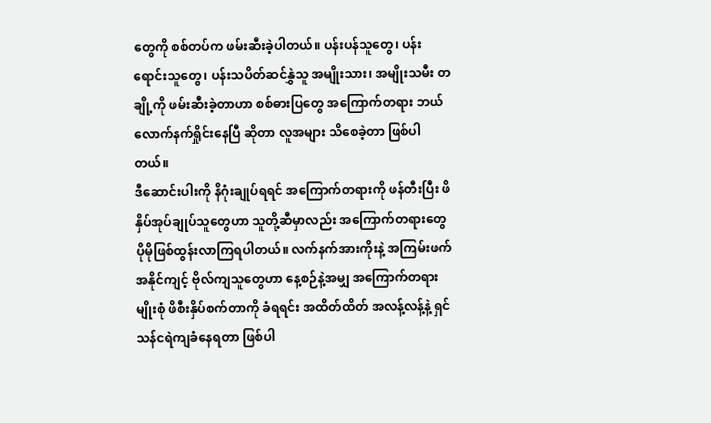တွေကို စစ်တပ်က ဖမ်းဆီးခဲ့ပါတယ်။ ပန်းပန်သူတွေ၊ ပန်းရောင်းသူတွေ၊ ပန်းသပိတ်ဆင်နွှဲသူ အမျိုးသား၊ အမျိုးသမီး တချို့ကို ဖမ်းဆီးခဲ့တာဟာ စစ်ဓားပြတွေ အကြောက်တရား ဘယ်လောက်နက်ရှိုင်းနေပြီ ဆိုတာ လူအများ သိစေခဲ့တာ ဖြစ်ပါတယ်။
ဒီဆောင်းပါးကို နိဂုံးချုပ်ရရင် အကြောက်တရားကို ဖန်တီးပြီး ဖိနှိပ်အုပ်ချုပ်သူတွေဟာ သူတို့ဆီမှာလည်း အကြောက်တရားတွေ ပိုမိုဖြစ်ထွန်းလာကြရပါတယ်။ လက်နက်အားကိုးနဲ့ အကြမ်းဖက် အနိုင်ကျင့် ဗိုလ်ကျသူတွေဟာ နေ့စဉ်နဲ့အမျှ အကြောက်တရားမျိုးစုံ ဖိစီးနှိပ်စက်တာကို ခံရရင်း အထိတ်ထိတ် အလန့်လန့်နဲ့ ရှင်သန်ငရဲကျခံနေရတာ ဖြစ်ပါ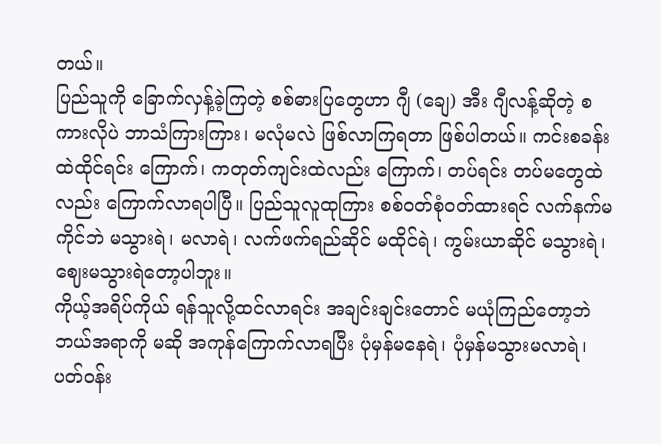တယ်။
ပြည်သူကို ခြောက်လှန့်ခဲ့ကြတဲ့ စစ်ဓားပြတွေဟာ ဂျီ (ချေ) အီး ဂျီလန့်ဆိုတဲ့ စကားလိုပဲ ဘာသံကြားကြား၊ မလုံမလဲ ဖြစ်လာကြရတာ ဖြစ်ပါတယ်။ ကင်းစခန်းထဲထိုင်ရင်း ကြောက်၊ ကတုတ်ကျင်းထဲလည်း ကြောက်၊ တပ်ရင်း တပ်မတွေထဲလည်း ကြောက်လာရပါပြီ။ ပြည်သူလူထုကြား စစ်ဝတ်စုံဝတ်ထားရင် လက်နက်မကိုင်ဘဲ မသွားရဲ၊ မလာရဲ၊ လက်ဖက်ရည်ဆိုင် မထိုင်ရဲ၊ ကွမ်းယာဆိုင် မသွားရဲ၊ ဈေးမသွားရဲတော့ပါဘူး။
ကိုယ့်အရိပ်ကိုယ် ရန်သူလို့ထင်လာရင်း အချင်းချင်းတောင် မယုံကြည်တော့ဘဲ ဘယ်အရာကို မဆို အကုန်ကြောက်လာရပြီး ပုံမှန်မနေရဲ၊ ပုံမှန်မသွားမလာရဲ၊ ပတ်ဝန်း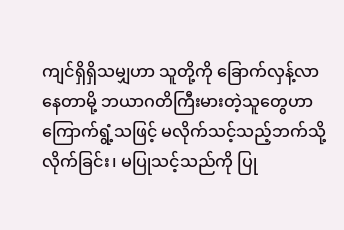ကျင်ရှိရှိသမျှဟာ သူတို့ကို ခြောက်လှန့်လာနေတာမို့ ဘယာဂတိကြီးမားတဲ့သူတွေဟာ ကြောက်ရွံ့သဖြင့် မလိုက်သင့်သည့်ဘက်သို့ လိုက်ခြင်း၊ မပြုသင့်သည်ကို ပြု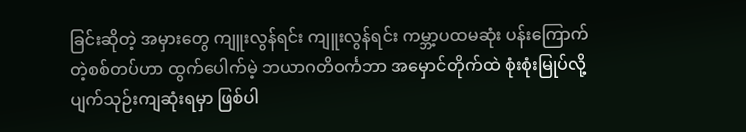ခြင်းဆိုတဲ့ အမှားတွေ ကျူးလွန်ရင်း ကျူးလွန်ရင်း ကမ္ဘာ့ပထမဆုံး ပန်းကြောက်တဲ့စစ်တပ်ဟာ ထွက်ပေါက်မဲ့ ဘယာဂတိဝင်္ကဘာ အမှောင်တိုက်ထဲ စုံးစုံးမြုပ်လို့ ပျက်သုဉ်းကျဆုံးရမှာ ဖြစ်ပါ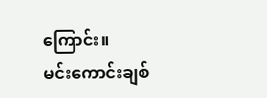ကြောင်း။
မင်းကောင်းချစ်